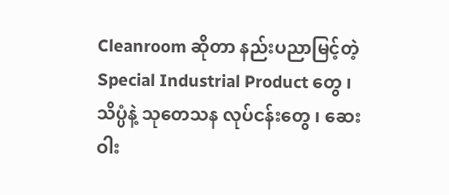Cleanroom ဆိုတာ နည်းပညာမြင့်တဲ့ Special Industrial Product တွေ ၊ သိပ္ပံနဲ့ သုတေသန လုပ်ငန်းတွေ ၊ ဆေးဝါး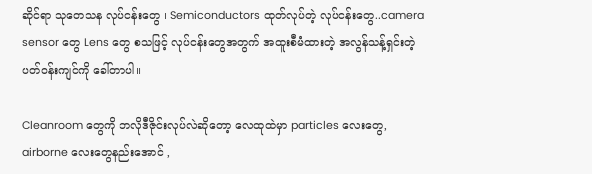ဆိုင်ရာ သုတေသန လုပ်ငန်းတွေ ၊ Semiconductors ထုတ်လုပ်တဲ့ လုပ်ငန်းတွေ..camera sensor တွေ Lens တွေ စသဖြင့် လုပ်ငန်းတွေအတွက် အထူးစီမံထားတဲ့ အလွန်သန့်ရှင်းတဲ့ ပတ်ဝန်းကျင်ကို ခေါ်တာပါ။

Cleanroom တွေကို ဘလိုဒီဇိုင်းလုပ်လဲဆိုတော့ လေထုထဲမှာ particles လေးတွေ, airborne လေးတွေနည်းအောင် ,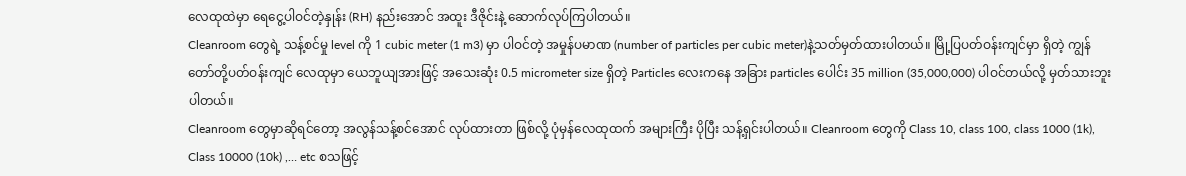လေထုထဲမှာ ရေငွေ့ပါဝင်တဲ့နှုန်း (RH) နည်းအောင် အထူး ဒီဇိုင်းနဲ့ ဆောက်လုပ်ကြပါတယ်။
Cleanroom တွေရဲ့ သန့်စင်မှု level ကို 1 cubic meter (1 m3) မှာ ပါဝင်တဲ့ အမှုန်ပမာဏ (number of particles per cubic meter)နဲ့သတ်မှတ်ထားပါတယ်။ မြို့ပြပတ်ဝန်းကျင်မှာ ရှိတဲ့ ကျွန်တော်တို့ပတ်ဝန်းကျင် လေထုမှာ ယေဘူယျအားဖြင့် အသေးဆုံး 0.5 micrometer size ရှိတဲ့ Particles လေးကနေ အခြား particles ပေါင်း 35 million (35,000,000) ပါဝင်တယ်လို့ မှတ်သားဘူးပါတယ်။
Cleanroom တွေမှာဆိုရင်တော့ အလွန်သန့်စင်အောင် လုပ်ထားတာ ဖြစ်လို့ ပုံမှန်လေထုထက် အများကြီး ပိုပြီး သန့်ရှင်းပါတယ်။ Cleanroom တွေကို Class 10, class 100, class 1000 (1k), Class 10000 (10k) ,… etc စသဖြင့်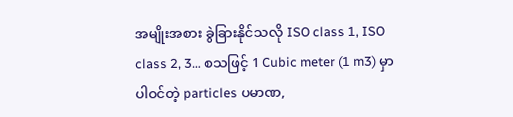အမျိုးအစား ခွဲခြားနိုင်သလို ISO class 1, ISO class 2, 3… စသဖြင့် 1 Cubic meter (1 m3) မှာပါဝင်တဲ့ particles ပမာဏ,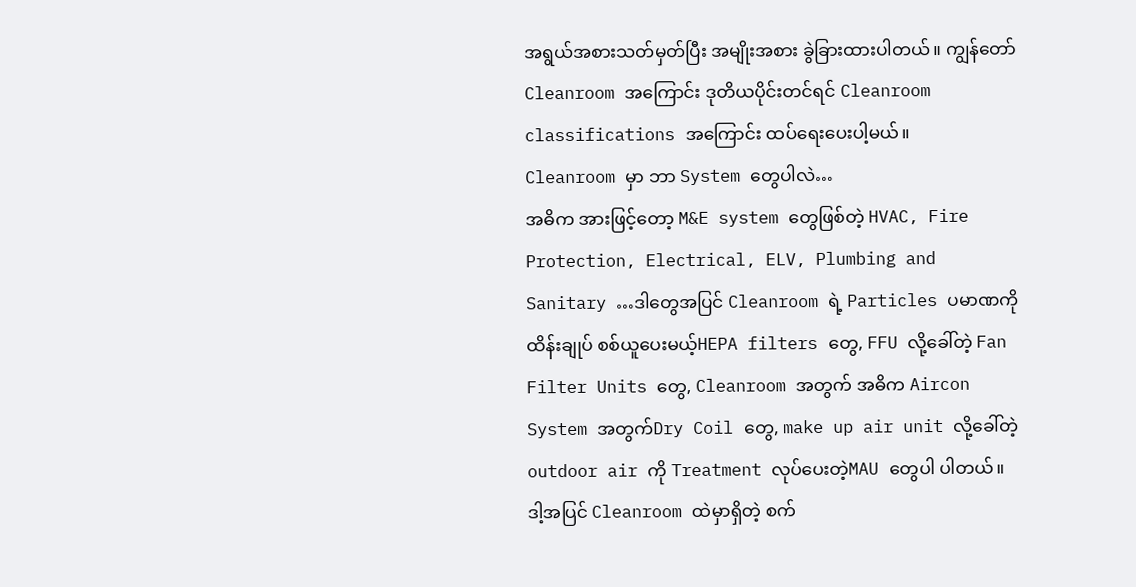အရွယ်အစားသတ်မှတ်ပြီး အမျိုးအစား ခွဲခြားထားပါတယ်။ ကျွန်တော် Cleanroom အကြောင်း ဒုတိယပိုင်းတင်ရင် Cleanroom classifications အကြောင်း ထပ်ရေးပေးပါ့မယ်။
Cleanroom မှာ ဘာ System တွေပါလဲ…
အဓိက အားဖြင့်တော့ M&E system တွေဖြစ်တဲ့ HVAC, Fire Protection, Electrical, ELV, Plumbing and Sanitary …ဒါတွေအပြင် Cleanroom ရဲ့ Particles ပမာဏကို ထိန်းချုပ် စစ်ယူပေးမယ့်HEPA filters တွေ, FFU လို့ခေါ်တဲ့ Fan Filter Units တွေ, Cleanroom အတွက် အဓိက Aircon System အတွက်Dry Coil တွေ, make up air unit လို့ခေါ်တဲ့ outdoor air ကို Treatment လုပ်ပေးတဲ့MAU တွေပါ ပါတယ်။
ဒါ့အပြင် Cleanroom ထဲမှာရှိတဲ့ စက်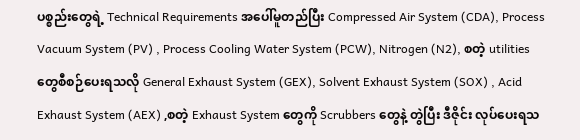ပစ္စည်းတွေရဲ့ Technical Requirements အပေါ်မူတည်ပြီး Compressed Air System (CDA), Process Vacuum System (PV) , Process Cooling Water System (PCW), Nitrogen (N2), စတဲ့ utilities တွေစီစဉ်ပေးရသလို General Exhaust System (GEX), Solvent Exhaust System (SOX) , Acid Exhaust System (AEX) ,စတဲ့ Exhaust System တွေကို Scrubbers တွေနဲ့ တွဲပြီး ဒီဇိုင်း လုပ်ပေးရသ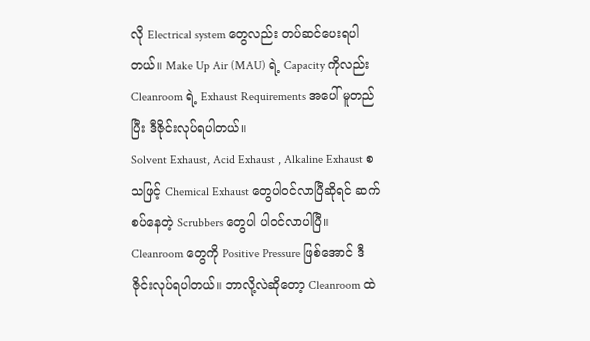လို Electrical system တွေလည်း တပ်ဆင်ပေးရပါတယ်။ Make Up Air (MAU) ရဲ့ Capacity ကိုလည်း Cleanroom ရဲ့ Exhaust Requirements အပေါ် မူတည်ပြီး ဒီဇိုင်းလုပ်ရပါတယ်။
Solvent Exhaust, Acid Exhaust , Alkaline Exhaust စသဖြင့် Chemical Exhaust တွေပါဝင်လာပြီဆိုရင် ဆက်စပ်နေတဲ့ Scrubbers တွေပါ ပါဝင်လာပါပြီ။
Cleanroom တွေကို Positive Pressure ဖြစ်အောင် ဒီဇိုင်းလုပ်ရပါတယ်။ ဘာလို့လဲဆိုတော့ Cleanroom ထဲ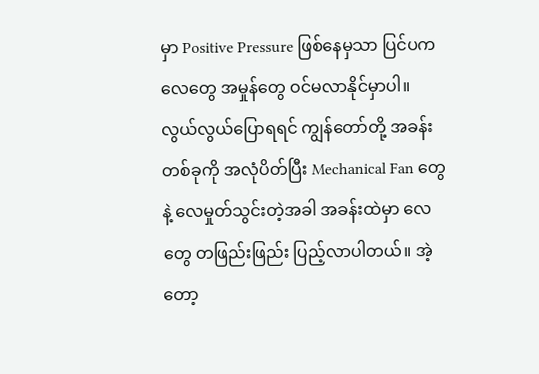မှာ Positive Pressure ဖြစ်နေမှသာ ပြင်ပက လေတွေ အမှုန်တွေ ဝင်မလာနိုင်မှာပါ။ လွယ်လွယ်ပြောရရင် ကျွန်တော်တို့ အခန်းတစ်ခုကို အလုံပိတ်ပြီး Mechanical Fan တွေနဲ့ လေမှုတ်သွင်းတဲ့အခါ အခန်းထဲမှာ လေတွေ တဖြည်းဖြည်း ပြည့်လာပါတယ်။ အဲ့တော့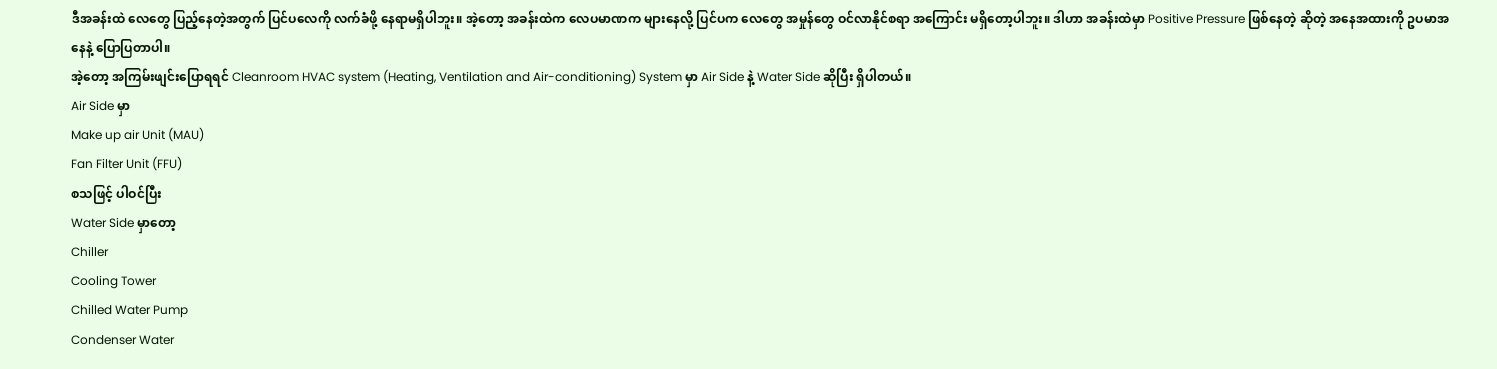ဒီအခန်းထဲ လေတွေ ပြည့်နေတဲ့အတွက် ပြင်ပလေကို လက်ခံဖို့ နေရာမရှိပါဘူး။ အဲ့တော့ အခန်းထဲက လေပမာဏက များနေလို့ ပြင်ပက လေတွေ အမှုန်တွေ ဝင်လာနိုင်စရာ အကြောင်း မရှိတော့ပါဘူး။ ဒါဟာ အခန်းထဲမှာ Positive Pressure ဖြစ်နေတဲ့ ဆိုတဲ့ အနေအထားကို ဥပမာအနေနဲ့ ပြောပြတာပါ။
အဲ့တော့ အကြမ်းဖျင်းပြောရရင် Cleanroom HVAC system (Heating, Ventilation and Air-conditioning) System မှာ Air Side နဲ့ Water Side ဆိုပြီး ရှိပါတယ်။
Air Side မှာ
Make up air Unit (MAU)
Fan Filter Unit (FFU)
စသဖြင့် ပါဝင်ပြီး
Water Side မှာတော့
Chiller
Cooling Tower
Chilled Water Pump
Condenser Water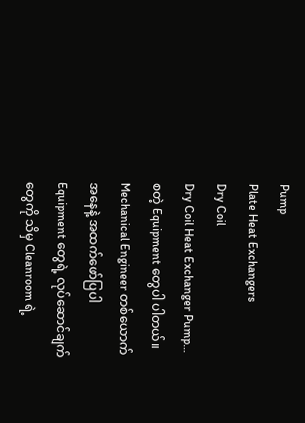Pump
Plate Heat Exchangers
Dry Coil
Dry Coil Heat Exchanger Pump…
စတဲ့ Equipment တွေပါ ပါတယ်။
Mechanical Engineer တစ်ယောက်အနေနဲ့ အထက်ဖော်ပြပါ Equipment တွေရဲ့ လုပ်ဆောင်ချက်တွေကို သိမှ Cleanroom ရဲ့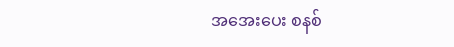အအေးပေး စနစ်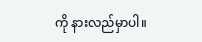ကို နားလည်မှာပါ။